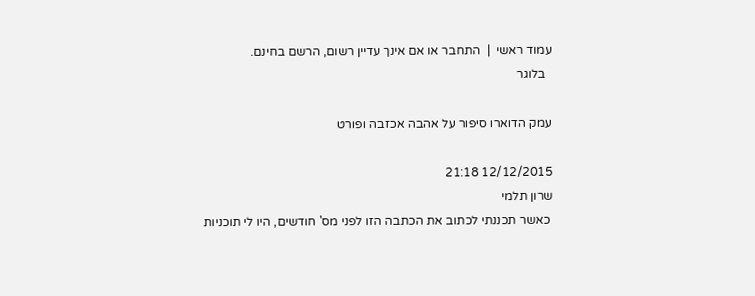עמוד ראשי  |  התחבר או אם אינך עדיין רשום, הרשם בחינם.
  בלוגר

עמק הדוארו סיפור על אהבה אכזבה ופורט

12/12/2015 21:18
שרון תלמי
 כאשר תכננתי לכתוב את הכתבה הזו לפני מס' חודשים, היו לי תוכניות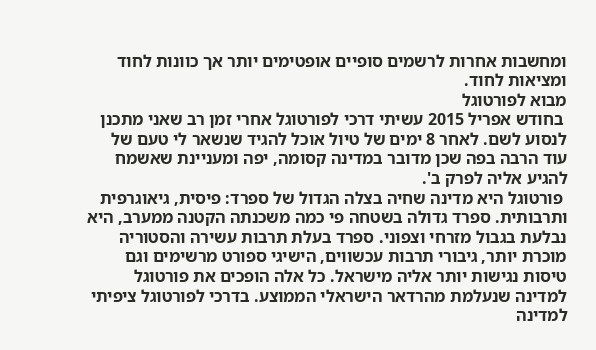ומחשבות אחרות לרשמים סופיים אופטימים יותר אך כוונות לחוד ומציאות לחוד.
מבוא לפורטוגל
 בחודש אפריל 2015 עשיתי דרכי לפורטוגל אחרי זמן רב שאני מתכנן לנסוע לשם. לאחר 8 ימים של טיול אוכל להגיד שנשאר לי טעם של עוד הרבה בפה שכן מדובר במדינה קסומה, יפה ומעניינת שאשמח להגיע אליה לפרק ב'.
 פורטוגל היא מדינה שחיה בצלה הגדול של ספרד: פיסית, גיאוגרפית ותרבותית. ספרד גדולה בשטחה פי כמה משכנתה הקטנה ממערב, היא נבלעת בגבול מזרחי וצפוני. ספרד בעלת תרבות עשירה והסטוריה מוכרת יותר, גיבורי תרבות עכשווים, הישיגי ספורט מרשימים וגם טיסות נגישות יותר אליה מישראל. כל אלה הופכים את פורטוגל למדינה שנעלמת מהרדאר הישראלי הממוצע. בדרכי לפורטוגל ציפיתי למדינה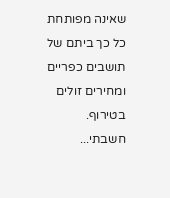שאינה מפותחת כל כך ביתם של תושבים כפריים ומחירים זולים בטירוף. חשבתי...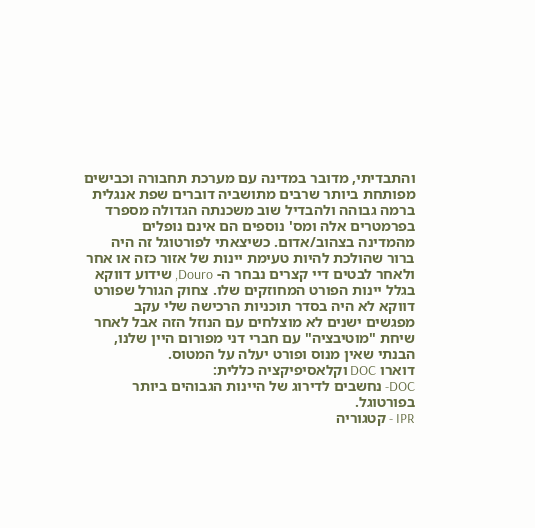והתבדיתי, מדובר במדינה עם מערכת תחבורה וכבישים מפותחת ביותר שרבים מתושביה דוברים שפת אנגלית ברמה גבוהה ולהבדיל שוב משכנתה הגדולה מספרד בפרמטרים אלה ומס' נוספים הם אינם נופלים מהמדינה בצהוב/אדום. כשיצאתי לפורטוגל זה היה ברור שהולכת להיות טעימת יינות של אזור כזה או אחר ולאחר לבטים דיי קצרים נבחר ה- Douro, שידוע דווקא בגלל יינות הפורט המחוזקים שלו. צחוק הגורל שפורט דווקא לא היה בסדר תוכניות הרכישה שלי עקב מפגשים ישנים לא מוצלחים עם הנוזל הזה אבל לאחר שיחת "מוטיבציה" עם חברי דני מפורום היין שלנו, הבנתי שאין מנוס ופורט יעלה על המטוס.
דוארו DOC וקלאסיפיקציה כללית:
DOC- נחשבים לדירוג של היינות הגבוהים ביותר בפורטוגל.
IPR - קטגוריה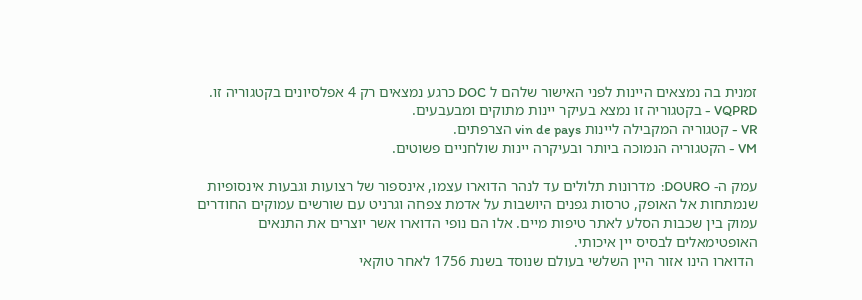זמנית בה נמצאים היינות לפני האישור שלהם ל DOC כרגע נמצאים רק 4 אפלסיונים בקטגוריה זו.
VQPRD - בקטגוריה זו נמצא בעיקר יינות מתוקים ומבעבעים.
VR - קטגוריה המקבילה ליינות vin de pays הצרפתים.
VM - הקטגוריה הנמוכה ביותר ובעיקרה יינות שולחניים פשוטים.

עמק ה- DOURO:  מדרונות תלולים עד לנהר הדוארו עצמו, אינספור של רצועות וגבעות אינסופיות שנמתחות אל האופק, טרסות גפנים היושבות על אדמת צפחה וגרניט עם שורשים עמוקים החודרים עמוק בין שכבות הסלע לאתר טיפות מיים. אלו הם נופי הדוארו אשר יוצרים את התנאים האופטימאלים לבסיס יין איכותי.
 הדוארו הינו אזור היין השלשי בעולם שנוסד בשנת 1756 לאחר טוקאי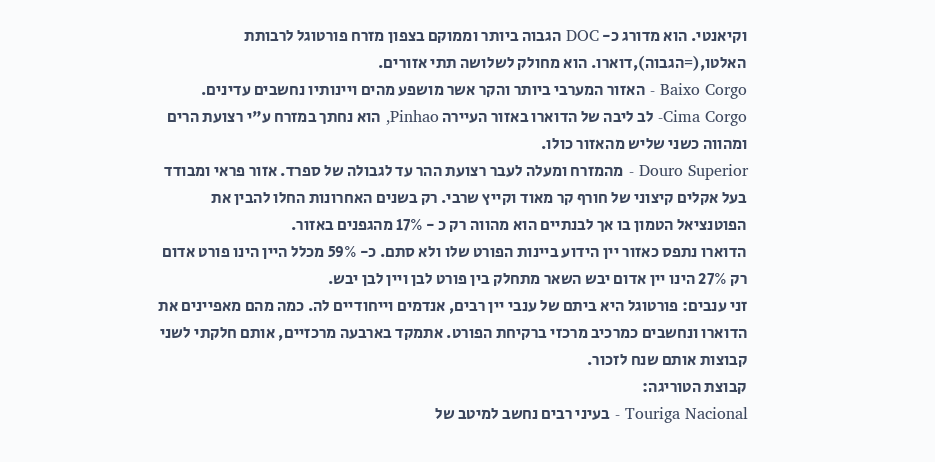וקיאנטי. הוא מדורג כ- DOC הגבוה ביותר וממוקם בצפון מזרח פורטוגל לרבותת האלטו,(=הגבוה),דוארו. הוא מחולק לשלושה תתי אזורים.
Baixo Corgo - האזור המערבי ביותר והקר אשר מושפע מהים ויינותיו נחשבים עדינים.
Cima Corgo- לב ליבה של הדוארו באזור העיירה Pinhao, הוא נחתך במזרח ע"י רצועת הרים ומהווה כשני שליש מהאזור כולו.
Douro Superior - מהמזרח ומעלה לעבר רצועת ההר עד לגבולה של ספרד. אזור פראי ומבודד בעל אקלים קיצוני של חורף קר מאוד וקייץ שרבי. רק בשנים האחרונות החלו להבין את הפוטנציאל הטמון בו אך לבנתיים הוא מהווה רק כ - 17% מהגפנים באזור.
הדוארו נתפס כאזור יין הידוע ביינות הפורט שלו ולא סתם. כ- 59% מכלל היין הינו פורט אדום רק 27% הינו יין אדום יבש השאר מתחלק בין פורט לבן ויין לבן יבש.
זני ענבים: פורטוגל היא ביתם של ענבי יין רבים, אנדמים וייחודיים לה. כמה מהם מאפיינים את הדוארו ונחשבים כמרכיב מרכזי ברקיחת הפורט. אתמקד בארבעה מרכזיים, אותם חלקתי לשני קבוצות אותם שנח לזכור.
קבוצת הטוריגה:
Touriga Nacional - בעיני רבים נחשב למיטב של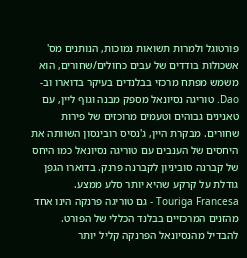פורטוגל ולמרות תשואות נמוכות, הנותנים מס' אשכולות בודדים של עבים כחולים/שחורים, הוא משמש מפתח מרכזי בבלנדים בעיקר בדוארו וב- Dao. טוריגה נסיונאל מספק מבנה וגוף ליין, עם טאנינים גבוהים וטעמים מרוכזים של פירות שחורים. מבקרת היין, ג'נסיס רובינסון השוותה את היחסים של הענבים עם טוריגה נסיונאל כמו היחס של קברנה סוביניון לקברנה פרנק. בדוארו הגפן גודלת על קרקע שהיא יותר סלע ממצע.
Touriga Francesa - גם טוריגה פרנקה הינו אחד מהזנים המרכזיים בבלנד הכללי של הפורט. להבדיל מהנסיונאל הפרנקה קליל יותר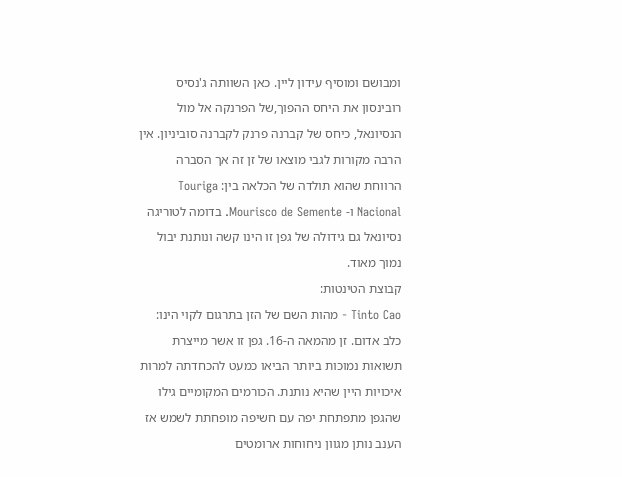ומבושם ומוסיף עידון ליין. כאן השוותה ג'נסיס רובינסון את היחס ההפוך,של הפרנקה אל מול הנסיונאל, כיחס של קברנה פרנק לקברנה סוביניון. אין הרבה מקורות לגבי מוצאו של זן זה אך הסברה הרווחת שהוא תולדה של הכלאה בין: Touriga Nacional ו- Mourisco de Semente. בדומה לטוריגה נסיונאל גם גידולה של גפן זו הינו קשה ונותנת יבול נמוך מאוד.
קבוצת הטינטות:
Tinto Cao - מהות השם של הזן בתרגום לקוי הינו: כלב אדום. זן מהמאה ה-16. גפן זו אשר מייצרת תשואות נמוכות ביותר הביאו כמעט להכחדתה למרות איכויות היין שהיא נותנת. הכורמים המקומיים גילו שהגפן מתפתחת יפה עם חשיפה מופחתת לשמש אז הענב נותן מגוון ניחוחות ארומטים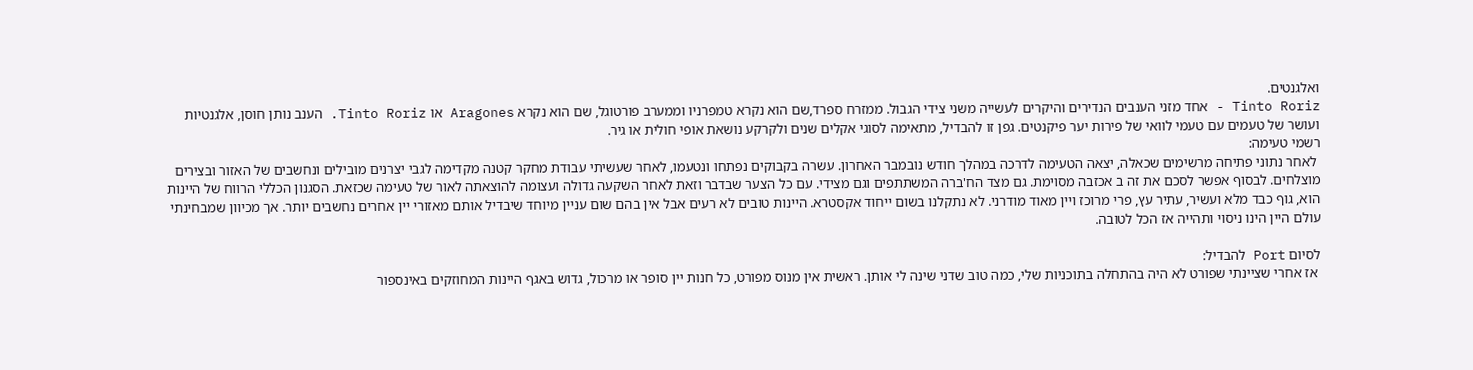ואלגנטים.
Tinto Roriz - אחד מזני הענבים הנדירים והיקרים לעשייה משני צידי הגבול. ממזרח ספרד,שם הוא נקרא טמפרניו וממערב פורטוגל, שם הוא נקרא Aragones או Tinto Roriz. הענב נותן חוסן, אלגנטיות ועושר של טעמים עם טעמי לוואי של פירות יער פיקנטים. גפן זו להבדיל, מתאימה לסוגי אקלים שנים ולקרקע נושאת אופי חולית או גיר.
רשמי טעימה:
 לאחר נתוני פתיחה מרשימים שכאלה, יצאה הטעימה לדרכה במהלך חודש נובמבר האחרון. עשרה בקבוקים נפתחו ונטעמו, לאחר שעשיתי עבודת מחקר קטנה מקדימה לגבי יצרנים מובילים ונחשבים של האזור ובצירים מוצלחים. לבסוף אפשר לסכם את זה ב אכזבה מסוימת. גם מצד הח'ברה המשתתפים וגם מצידי. עם כל הצער שבדבר וזאת לאחר השקעה גדולה ועצומה להוצאתה לאור של טעימה שכזאת. הסגנון הכללי הרווח של היינות הוא, גוף כבד מלא ועשיר, עתיר עץ, פרי מרוכז ויין מאוד מודרני. לא נתקלנו בשום ייחוד אקסטרא. היינות טובים לא רעים אבל אין בהם שום עניין מיוחד שיבדיל אותם מאזורי יין אחרים נחשבים יותר. אך מכיוון שמבחינתי עולם היין הינו ניסוי ותהייה אז הכל לטובה.

לסיום Port להבדיל:
 אז אחרי שציינתי שפורט לא היה בהתחלה בתוכניות שלי, כמה טוב שדני שינה לי אותן. ראשית אין מנוס מפורט, כל חנות יין סופר או מרכול, גדוש באגף היינות המחוזקים באינספור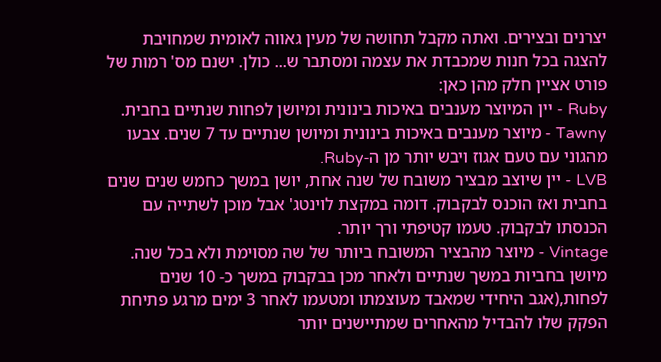יצרנים ובצירים. ואתה מקבל תחושה של מעין גאווה לאומית שמחויבת להצגה בכל חנות שמכבדת את עצמה ומסתבר ש... כולן. ישנם מס' רמות של פורט אציין חלק מהן כאן:
Ruby - יין המיוצר מענבים באיכות בינונית ומיושן לפחות שנתיים בחבית.
Tawny - מיוצר מענבים באיכות בינונית ומיושן שנתיים עד 7 שנים. צבעו מהגוני עם טעם אגוז ויבש יותר מן ה-Ruby.
LVB - יין שיוצב מבציר משובח של שנה אחת, יושן במשך כחמש שנים שנים בחבית ואז הוכנס לבקבוק. דומה במקצת לוינטג' אבל מוכן לשתייה עם הכנסתו לבקבוק. טעמו קטיפתי ורך יותר.
Vintage - מיוצר מהבציר המשובח ביותר של שה מסוימת ולא בכל שנה. מיושן בחביות במשך שנתיים ולאחר מכן בבקבוק במשך כ- 10 שנים לפחות,(אגב היחידי שמאבד מעוצמתו ומטעמו לאחר 3 ימים מרגע פתיחת הפקק שלו להבדיל מהאחרים שמתיישנים יותר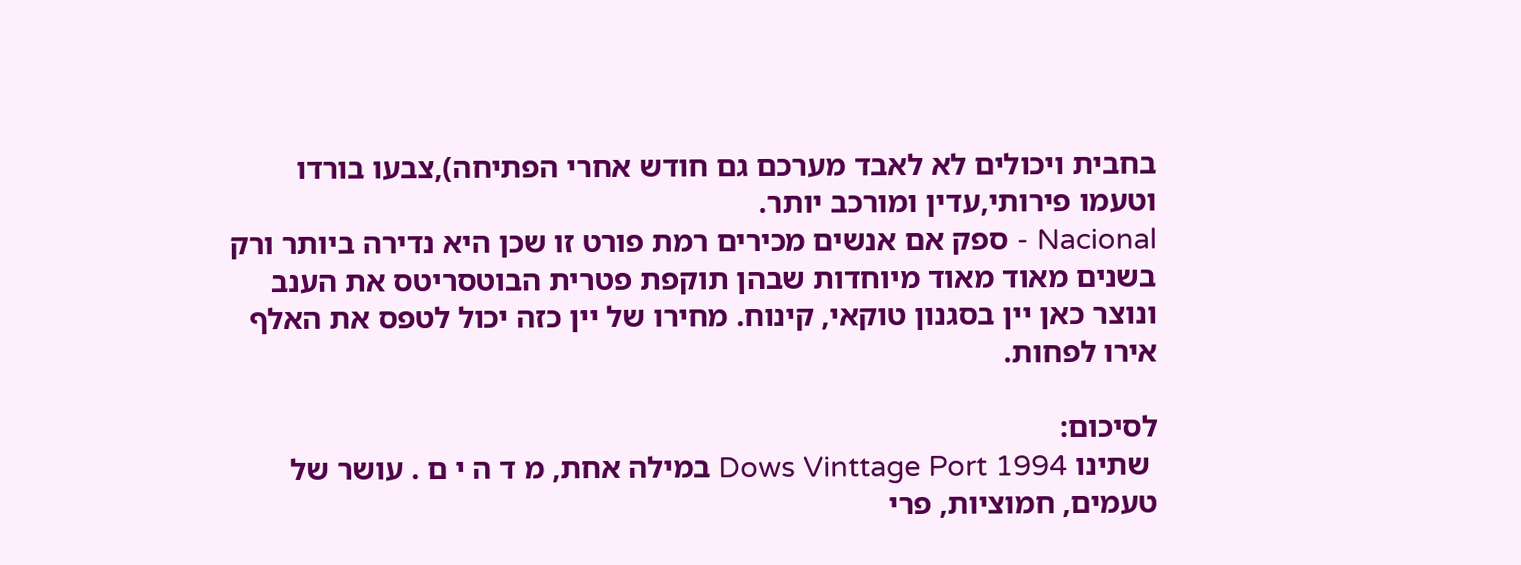בחבית ויכולים לא לאבד מערכם גם חודש אחרי הפתיחה),צבעו בורדו וטעמו פירותי,עדין ומורכב יותר.
Nacional - ספק אם אנשים מכירים רמת פורט זו שכן היא נדירה ביותר ורק בשנים מאוד מאוד מיוחדות שבהן תוקפת פטרית הבוטסריטס את הענב ונוצר כאן יין בסגנון טוקאי, קינוח. מחירו של יין כזה יכול לטפס את האלף אירו לפחות.

לסיכום:
 שתינו Dows Vinttage Port 1994 במילה אחת, מ ד ה י ם . עושר של טעמים, חמוציות, פרי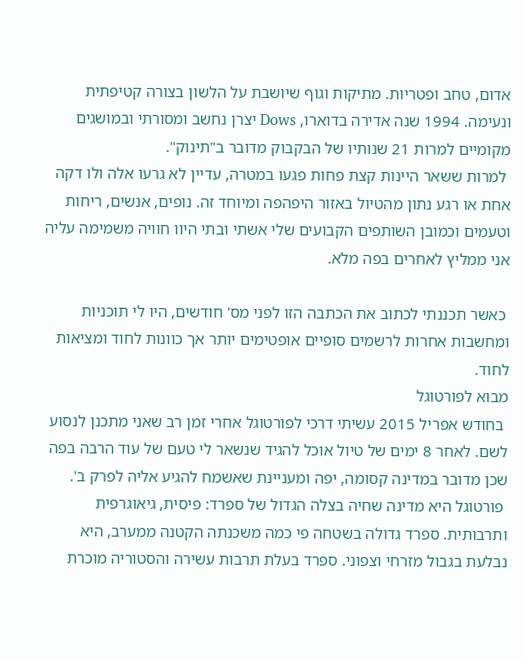אדום, טחב ופטריות. מתיקות וגוף שיושבת על הלשון בצורה קטיפתית ונעימה. 1994 שנה אדירה בדוארו, Dows יצרן נחשב ומסורתי ובמושגים מקומיים למרות 21 שנותיו של הבקבוק מדובר ב"תינוק".
 למרות ששאר היינות קצת פחות פגעו במטרה, עדיין לא גרעו אלה ולו דקה אחת או רגע נתון מהטיול באזור היפהפה ומיוחד זה. נופים, אנשים, ריחות וטעמים וכמובן השותפים הקבועים שלי אשתי ובתי היוו חוויה משמימה עליה אני ממליץ לאחרים בפה מלא.

 כאשר תכננתי לכתוב את הכתבה הזו לפני מס' חודשים, היו לי תוכניות ומחשבות אחרות לרשמים סופיים אופטימים יותר אך כוונות לחוד ומציאות לחוד.
מבוא לפורטוגל
 בחודש אפריל 2015 עשיתי דרכי לפורטוגל אחרי זמן רב שאני מתכנן לנסוע לשם. לאחר 8 ימים של טיול אוכל להגיד שנשאר לי טעם של עוד הרבה בפה שכן מדובר במדינה קסומה, יפה ומעניינת שאשמח להגיע אליה לפרק ב'.
 פורטוגל היא מדינה שחיה בצלה הגדול של ספרד: פיסית, גיאוגרפית ותרבותית. ספרד גדולה בשטחה פי כמה משכנתה הקטנה ממערב, היא נבלעת בגבול מזרחי וצפוני. ספרד בעלת תרבות עשירה והסטוריה מוכרת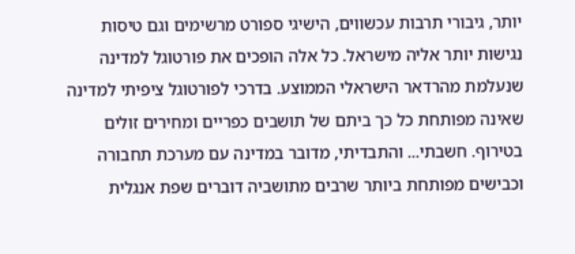יותר, גיבורי תרבות עכשווים, הישיגי ספורט מרשימים וגם טיסות נגישות יותר אליה מישראל. כל אלה הופכים את פורטוגל למדינה שנעלמת מהרדאר הישראלי הממוצע. בדרכי לפורטוגל ציפיתי למדינה שאינה מפותחת כל כך ביתם של תושבים כפריים ומחירים זולים בטירוף. חשבתי... והתבדיתי, מדובר במדינה עם מערכת תחבורה וכבישים מפותחת ביותר שרבים מתושביה דוברים שפת אנגלית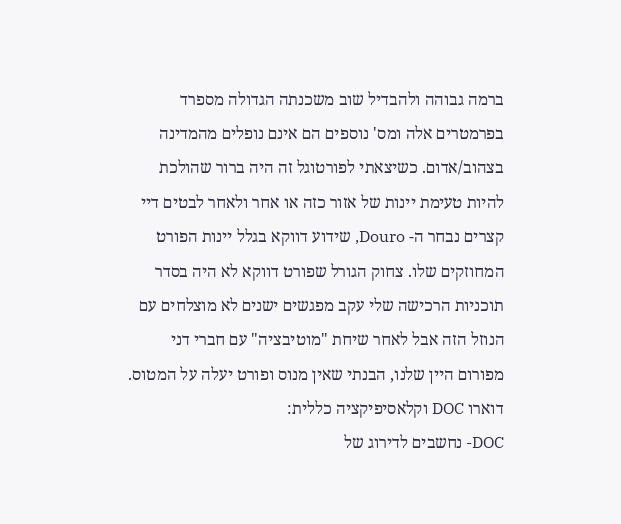ברמה גבוהה ולהבדיל שוב משכנתה הגדולה מספרד בפרמטרים אלה ומס' נוספים הם אינם נופלים מהמדינה בצהוב/אדום. כשיצאתי לפורטוגל זה היה ברור שהולכת להיות טעימת יינות של אזור כזה או אחר ולאחר לבטים דיי קצרים נבחר ה- Douro, שידוע דווקא בגלל יינות הפורט המחוזקים שלו. צחוק הגורל שפורט דווקא לא היה בסדר תוכניות הרכישה שלי עקב מפגשים ישנים לא מוצלחים עם הנוזל הזה אבל לאחר שיחת "מוטיבציה" עם חברי דני מפורום היין שלנו, הבנתי שאין מנוס ופורט יעלה על המטוס.
דוארו DOC וקלאסיפיקציה כללית:
DOC- נחשבים לדירוג של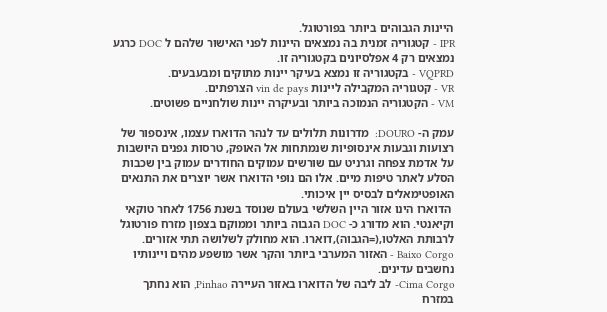היינות הגבוהים ביותר בפורטוגל.
IPR - קטגוריה זמנית בה נמצאים היינות לפני האישור שלהם ל DOC כרגע נמצאים רק 4 אפלסיונים בקטגוריה זו.
VQPRD - בקטגוריה זו נמצא בעיקר יינות מתוקים ומבעבעים.
VR - קטגוריה המקבילה ליינות vin de pays הצרפתים.
VM - הקטגוריה הנמוכה ביותר ובעיקרה יינות שולחניים פשוטים.

עמק ה- DOURO:  מדרונות תלולים עד לנהר הדוארו עצמו, אינספור של רצועות וגבעות אינסופיות שנמתחות אל האופק, טרסות גפנים היושבות על אדמת צפחה וגרניט עם שורשים עמוקים החודרים עמוק בין שכבות הסלע לאתר טיפות מיים. אלו הם נופי הדוארו אשר יוצרים את התנאים האופטימאלים לבסיס יין איכותי.
 הדוארו הינו אזור היין השלשי בעולם שנוסד בשנת 1756 לאחר טוקאי וקיאנטי. הוא מדורג כ- DOC הגבוה ביותר וממוקם בצפון מזרח פורטוגל לרבותת האלטו,(=הגבוה),דוארו. הוא מחולק לשלושה תתי אזורים.
Baixo Corgo - האזור המערבי ביותר והקר אשר מושפע מהים ויינותיו נחשבים עדינים.
Cima Corgo- לב ליבה של הדוארו באזור העיירה Pinhao, הוא נחתך במזרח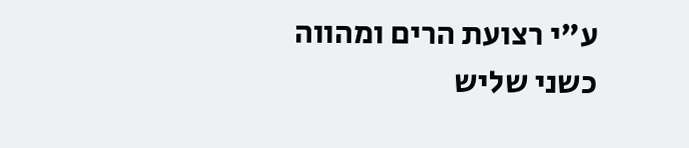ע"י רצועת הרים ומהווה כשני שליש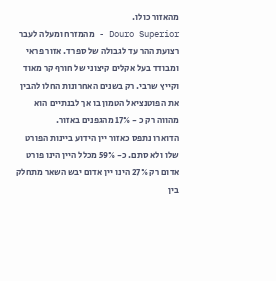מהאזור כולו.
Douro Superior - מהמזרח ומעלה לעבר רצועת ההר עד לגבולה של ספרד. אזור פראי ומבודד בעל אקלים קיצוני של חורף קר מאוד וקייץ שרבי. רק בשנים האחרונות החלו להבין את הפוטנציאל הטמון בו אך לבנתיים הוא מהווה רק כ - 17% מהגפנים באזור.
הדוארו נתפס כאזור יין הידוע ביינות הפורט שלו ולא סתם. כ- 59% מכלל היין הינו פורט אדום רק 27% הינו יין אדום יבש השאר מתחלק בין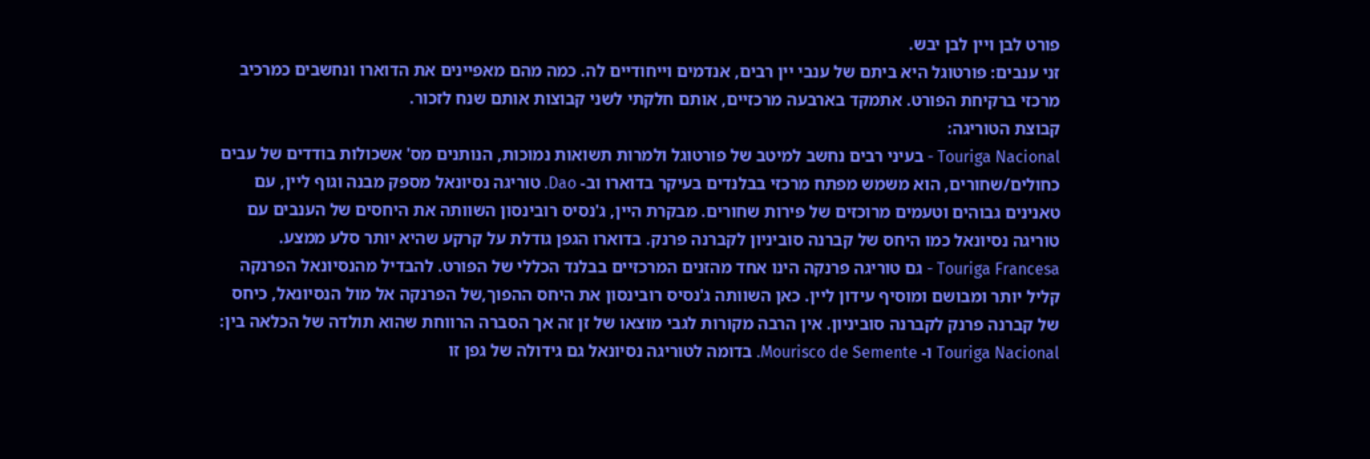פורט לבן ויין לבן יבש.
זני ענבים: פורטוגל היא ביתם של ענבי יין רבים, אנדמים וייחודיים לה. כמה מהם מאפיינים את הדוארו ונחשבים כמרכיב מרכזי ברקיחת הפורט. אתמקד בארבעה מרכזיים, אותם חלקתי לשני קבוצות אותם שנח לזכור.
קבוצת הטוריגה:
Touriga Nacional - בעיני רבים נחשב למיטב של פורטוגל ולמרות תשואות נמוכות, הנותנים מס' אשכולות בודדים של עבים כחולים/שחורים, הוא משמש מפתח מרכזי בבלנדים בעיקר בדוארו וב- Dao. טוריגה נסיונאל מספק מבנה וגוף ליין, עם טאנינים גבוהים וטעמים מרוכזים של פירות שחורים. מבקרת היין, ג'נסיס רובינסון השוותה את היחסים של הענבים עם טוריגה נסיונאל כמו היחס של קברנה סוביניון לקברנה פרנק. בדוארו הגפן גודלת על קרקע שהיא יותר סלע ממצע.
Touriga Francesa - גם טוריגה פרנקה הינו אחד מהזנים המרכזיים בבלנד הכללי של הפורט. להבדיל מהנסיונאל הפרנקה קליל יותר ומבושם ומוסיף עידון ליין. כאן השוותה ג'נסיס רובינסון את היחס ההפוך,של הפרנקה אל מול הנסיונאל, כיחס של קברנה פרנק לקברנה סוביניון. אין הרבה מקורות לגבי מוצאו של זן זה אך הסברה הרווחת שהוא תולדה של הכלאה בין: Touriga Nacional ו- Mourisco de Semente. בדומה לטוריגה נסיונאל גם גידולה של גפן זו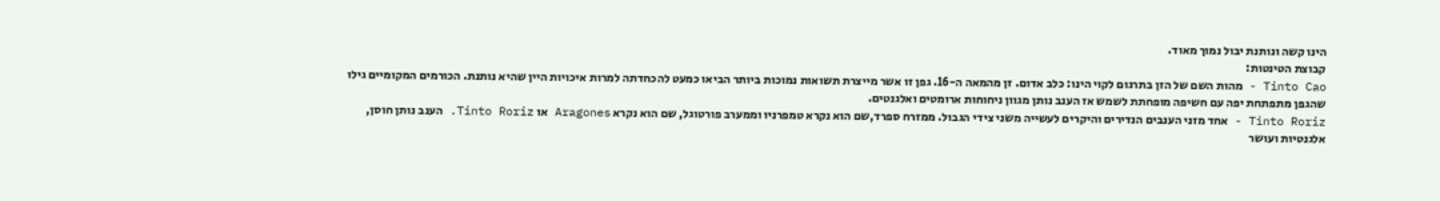הינו קשה ונותנת יבול נמוך מאוד.
קבוצת הטינטות:
Tinto Cao - מהות השם של הזן בתרגום לקוי הינו: כלב אדום. זן מהמאה ה-16. גפן זו אשר מייצרת תשואות נמוכות ביותר הביאו כמעט להכחדתה למרות איכויות היין שהיא נותנת. הכורמים המקומיים גילו שהגפן מתפתחת יפה עם חשיפה מופחתת לשמש אז הענב נותן מגוון ניחוחות ארומטים ואלגנטים.
Tinto Roriz - אחד מזני הענבים הנדירים והיקרים לעשייה משני צידי הגבול. ממזרח ספרד,שם הוא נקרא טמפרניו וממערב פורטוגל, שם הוא נקרא Aragones או Tinto Roriz. הענב נותן חוסן, אלגנטיות ועושר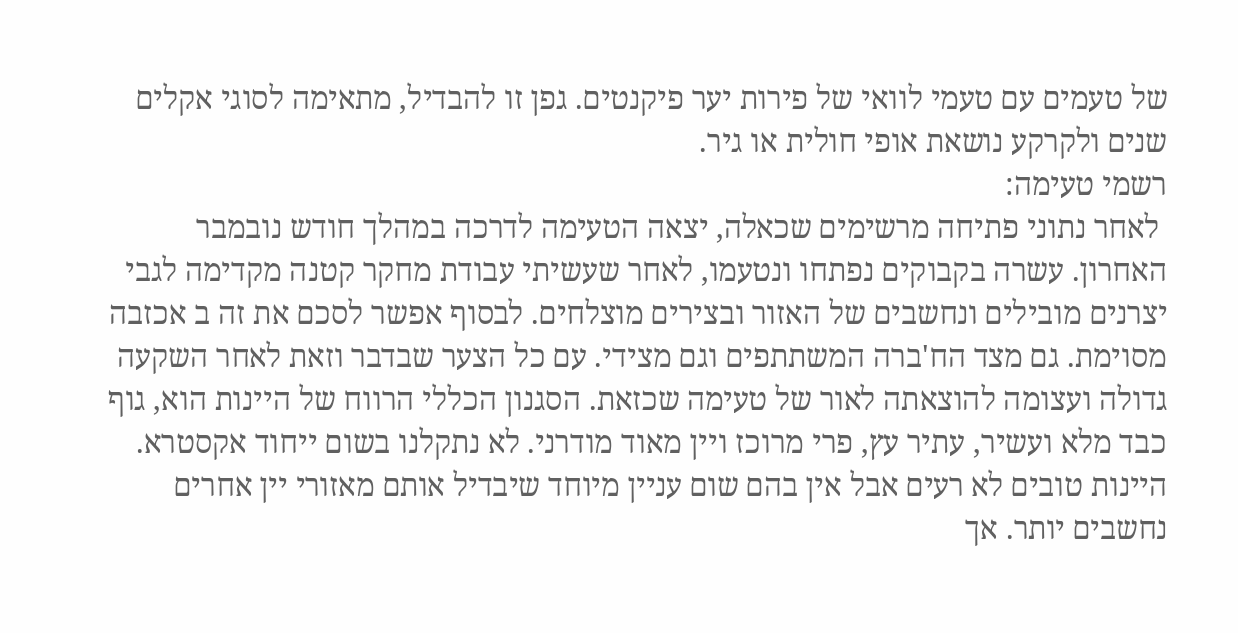של טעמים עם טעמי לוואי של פירות יער פיקנטים. גפן זו להבדיל, מתאימה לסוגי אקלים שנים ולקרקע נושאת אופי חולית או גיר.
רשמי טעימה:
 לאחר נתוני פתיחה מרשימים שכאלה, יצאה הטעימה לדרכה במהלך חודש נובמבר האחרון. עשרה בקבוקים נפתחו ונטעמו, לאחר שעשיתי עבודת מחקר קטנה מקדימה לגבי יצרנים מובילים ונחשבים של האזור ובצירים מוצלחים. לבסוף אפשר לסכם את זה ב אכזבה מסוימת. גם מצד הח'ברה המשתתפים וגם מצידי. עם כל הצער שבדבר וזאת לאחר השקעה גדולה ועצומה להוצאתה לאור של טעימה שכזאת. הסגנון הכללי הרווח של היינות הוא, גוף כבד מלא ועשיר, עתיר עץ, פרי מרוכז ויין מאוד מודרני. לא נתקלנו בשום ייחוד אקסטרא. היינות טובים לא רעים אבל אין בהם שום עניין מיוחד שיבדיל אותם מאזורי יין אחרים נחשבים יותר. אך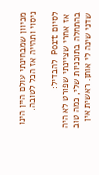מכיוון שמבחינתי עולם היין הינו ניסוי ותהייה אז הכל לטובה.

לסיום Port להבדיל:
 אז אחרי שציינתי שפורט לא היה בהתחלה בתוכניות שלי, כמה טוב שדני שינה לי אותן. ראשית אין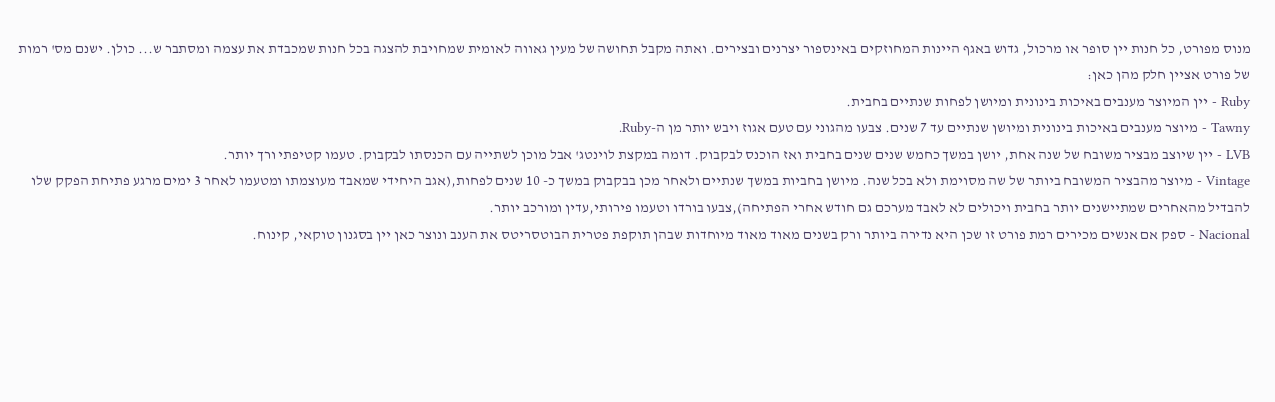מנוס מפורט, כל חנות יין סופר או מרכול, גדוש באגף היינות המחוזקים באינספור יצרנים ובצירים. ואתה מקבל תחושה של מעין גאווה לאומית שמחויבת להצגה בכל חנות שמכבדת את עצמה ומסתבר ש... כולן. ישנם מס' רמות של פורט אציין חלק מהן כאן:
Ruby - יין המיוצר מענבים באיכות בינונית ומיושן לפחות שנתיים בחבית.
Tawny - מיוצר מענבים באיכות בינונית ומיושן שנתיים עד 7 שנים. צבעו מהגוני עם טעם אגוז ויבש יותר מן ה-Ruby.
LVB - יין שיוצב מבציר משובח של שנה אחת, יושן במשך כחמש שנים שנים בחבית ואז הוכנס לבקבוק. דומה במקצת לוינטג' אבל מוכן לשתייה עם הכנסתו לבקבוק. טעמו קטיפתי ורך יותר.
Vintage - מיוצר מהבציר המשובח ביותר של שה מסוימת ולא בכל שנה. מיושן בחביות במשך שנתיים ולאחר מכן בבקבוק במשך כ- 10 שנים לפחות,(אגב היחידי שמאבד מעוצמתו ומטעמו לאחר 3 ימים מרגע פתיחת הפקק שלו להבדיל מהאחרים שמתיישנים יותר בחבית ויכולים לא לאבד מערכם גם חודש אחרי הפתיחה),צבעו בורדו וטעמו פירותי,עדין ומורכב יותר.
Nacional - ספק אם אנשים מכירים רמת פורט זו שכן היא נדירה ביותר ורק בשנים מאוד מאוד מיוחדות שבהן תוקפת פטרית הבוטסריטס את הענב ונוצר כאן יין בסגנון טוקאי, קינוח.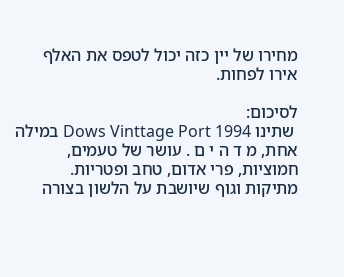מחירו של יין כזה יכול לטפס את האלף אירו לפחות.

לסיכום:
 שתינו Dows Vinttage Port 1994 במילה אחת, מ ד ה י ם . עושר של טעמים, חמוציות, פרי אדום, טחב ופטריות. מתיקות וגוף שיושבת על הלשון בצורה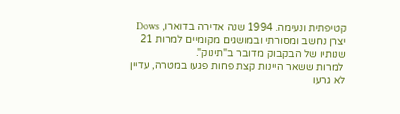קטיפתית ונעימה. 1994 שנה אדירה בדוארו, Dows יצרן נחשב ומסורתי ובמושגים מקומיים למרות 21 שנותיו של הבקבוק מדובר ב"תינוק".
 למרות ששאר היינות קצת פחות פגעו במטרה, עדיין לא גרעו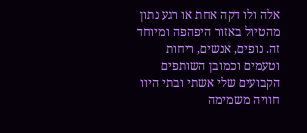אלה ולו דקה אחת או רגע נתון מהטיול באזור היפהפה ומיוחד זה. נופים, אנשים, ריחות וטעמים וכמובן השותפים הקבועים שלי אשתי ובתי היוו חוויה משמימה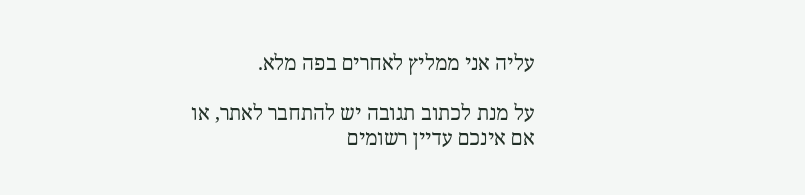עליה אני ממליץ לאחרים בפה מלא.

על מנת לכתוב תגובה יש להתחבר לאתר, או אם אינכם עדיין רשומים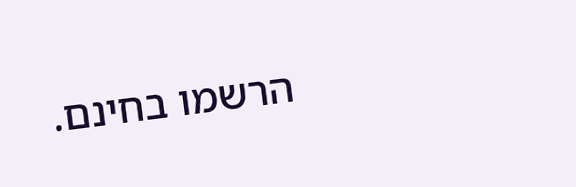הרשמו בחינם.